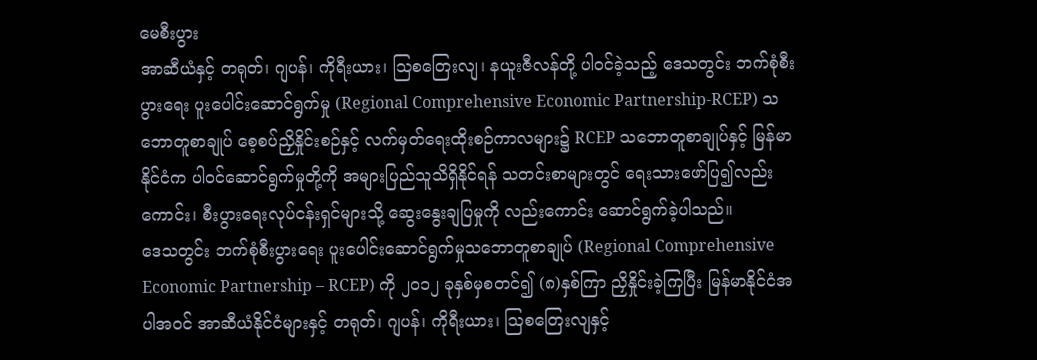မေစီးပွား
အာဆီယံနှင့် တရုတ်၊ ဂျပန်၊ ကိုရီးယား၊ ဩစတြေးလျ၊ နယူးဇီလန်တို့ ပါဝင်ခဲ့သည့် ဒေသတွင်း ဘက်စုံစီးပွားရေး ပူးပေါင်းဆောင်ရွက်မှု (Regional Comprehensive Economic Partnership-RCEP) သဘောတူစာချုပ် စေ့စပ်ညှိနှိုင်းစဉ်နှင့် လက်မှတ်ရေးထိုးစဉ်ကာလများ၌ RCEP သဘောတူစာချုပ်နှင့် မြန်မာနိုင်ငံက ပါဝင်ဆောင်ရွက်မှုတို့ကို အများပြည်သူသိရှိနိုင်ရန် သတင်းစာများတွင် ရေးသားဖော်ပြ၍လည်းကောင်း၊ စီးပွားရေးလုပ်ငန်းရှင်များသို့ ဆွေးနွေးချပြမှုကို လည်းကောင်း ဆောင်ရွက်ခဲ့ပါသည်။
ဒေသတွင်း ဘက်စုံစီးပွားရေး ပူးပေါင်းဆောင်ရွက်မှုသဘောတူစာချုပ် (Regional Comprehensive Economic Partnership – RCEP) ကို ၂၀၁၂ ခုနှစ်မှစတင်၍ (၈)နှစ်ကြာ ညှိနှိုင်းခဲ့ကြပြီး မြန်မာနိုင်ငံအပါအဝင် အာဆီယံနိုင်ငံများနှင့် တရုတ်၊ ဂျပန်၊ ကိုရီးယား၊ ဩစတြေးလျနှင့်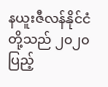နယူးဇီလန်နိုင်ငံတို့သည် ၂၀၂၀ ပြည့်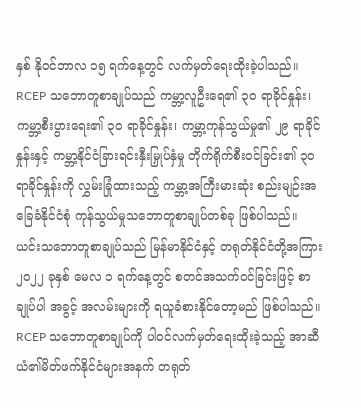နှစ် နိုဝင်ဘာလ ၁၅ ရက်နေ့တွင် လက်မှတ်ရေးထိုးခဲ့ပါသည်။ RCEP သဘောတူစာချုပ်သည် ကမ္ဘာ့လူဦးရေ၏ ၃၀ ရာခိုင်နှုန်း၊ ကမ္ဘာ့စီးပွားရေး၏ ၃၀ ရာခိုင်နှုန်း၊ ကမ္ဘာ့ကုန်သွယ်မှု၏ ၂၉ ရာခိုင်နှုန်းနှင့် ကမ္ဘာ့နိုင်ငံခြားရင်းနှီးမြှုပ်နှံမှု တိုက်ရိုက်စီးဝင်ခြင်း၏ ၃၀ ရာခိုင်နှုန်းကို လွှမ်းခြုံထားသည့် ကမ္ဘာ့အကြီးမားဆုံး စည်းမျဉ်းအခြေခံနိုင်ငံစုံ ကုန်သွယ်မှုသဘောတူစာချုပ်တစ်ခု ဖြစ်ပါသည်။ ယင်းသဘောတူစာချုပ်သည် မြန်မာနိုင်ငံနှင့် တရုတ်နိုင်ငံတို့အကြား ၂၀၂၂ ခုနှစ် မေလ ၁ ရက်နေ့တွင် စတင်အသက်ဝင်ခြင်းဖြင့် စာချုပ်ပါ အခွင့် အလမ်းများကို ရယူခံစားနိုင်တော့မည် ဖြစ်ပါသည်။
RCEP သဘောတူစာချုပ်ကို ပါဝင်လက်မှတ်ရေးထိုးခဲ့သည့် အာဆီယံ၏မိတ်ဖက်နိုင်ငံများအနက် တရုတ်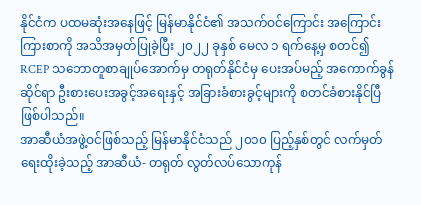နိုင်ငံက ပထမဆုံးအနေဖြင့် မြန်မာနိုင်ငံ၏ အသက်ဝင်ကြောင်း အကြောင်းကြားစာကို အသိအမှတ်ပြုခဲ့ပြီး ၂၀၂၂ ခုနှစ် မေလ ၁ ရက်နေ့မှ စတင်၍ RCEP သဘောတူစာချုပ်အောက်မှ တရုတ်နိုင်ငံမှ ပေးအပ်မည့် အကောက်ခွန်ဆိုင်ရာ ဦးစားပေးအခွင့်အရေးနှင့် အခြားခံစားခွင့်များကို စတင်ခံစားနိုင်ပြီဖြစ်ပါသည်။
အာဆီယံအဖွဲ့ဝင်ဖြစ်သည့် မြန်မာနိုင်ငံသည် ၂၀၁၀ ပြည့်နှစ်တွင် လက်မှတ်ရေးထိုးခဲ့သည့် အာဆီယံ- တရုတ် လွတ်လပ်သောကုန်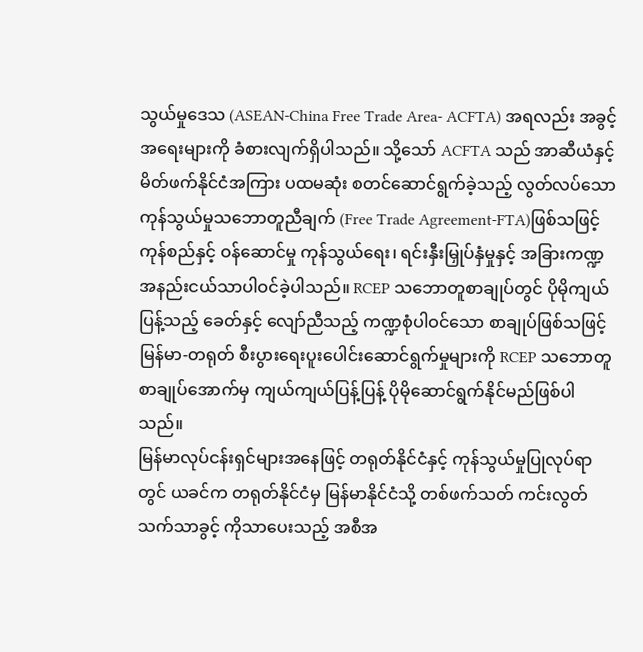သွယ်မှုဒေသ (ASEAN-China Free Trade Area- ACFTA) အရလည်း အခွင့်အရေးများကို ခံစားလျက်ရှိပါသည်။ သို့သော် ACFTA သည် အာဆီယံနှင့် မိတ်ဖက်နိုင်ငံအကြား ပထမဆုံး စတင်ဆောင်ရွက်ခဲ့သည့် လွတ်လပ်သော ကုန်သွယ်မှုသဘောတူညီချက် (Free Trade Agreement-FTA)ဖြစ်သဖြင့် ကုန်စည်နှင့် ဝန်ဆောင်မှု ကုန်သွယ်ရေး၊ ရင်းနှီးမြှုပ်နှံမှုနှင့် အခြားကဏ္ဍ အနည်းငယ်သာပါဝင်ခဲ့ပါသည်။ RCEP သဘောတူစာချုပ်တွင် ပိုမိုကျယ်ပြန့်သည့် ခေတ်နှင့် လျော်ညီသည့် ကဏ္ဍစုံပါဝင်သော စာချုပ်ဖြစ်သဖြင့် မြန်မာ-တရုတ် စီးပွားရေးပူးပေါင်းဆောင်ရွက်မှုများကို RCEP သဘောတူစာချုပ်အောက်မှ ကျယ်ကျယ်ပြန့်ပြန့် ပိုမိုဆောင်ရွက်နိုင်မည်ဖြစ်ပါသည်။
မြန်မာလုပ်ငန်းရှင်များအနေဖြင့် တရုတ်နိုင်ငံနှင့် ကုန်သွယ်မှုပြုလုပ်ရာတွင် ယခင်က တရုတ်နိုင်ငံမှ မြန်မာနိုင်ငံသို့ တစ်ဖက်သတ် ကင်းလွတ်သက်သာခွင့် ကိုသာပေးသည့် အစီအ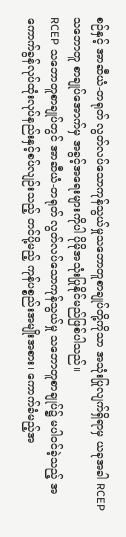စဉ်နှင့် အာဆီယံ-တရုတ် လွတ်လပ်သောကုန်သွယ်မှုသဘောတူစာချုပ်တို့ကိုသာ အသုံးပြုလျက်ရှိရာမှ ယခုအခါ RCEP သဘောတူ စာချုပ်အောက်မှ အခွင့်အရေးများကိုပါ ပိုမိုအသုံးပြုနိုင်မည်ဖြစ်ပါသည်။
RCEP သဘောတူစာချုပ်တွင် အာဆီယံ-တရုတ် လွတ်လပ်သောကုန်သွယ်မှု သဘောတူစာချုပ်၌ မပါဝင်ခဲ့သည့် အကောက်ခွန်လုပ်ထုံးလုပ်နည်းနှင့်စပ်လျဉ်းသည့် တင်ပို့မည့် ကုန်ပစ္စည်းအမျိုးအစား၊ ကောက်ခံမည့်အ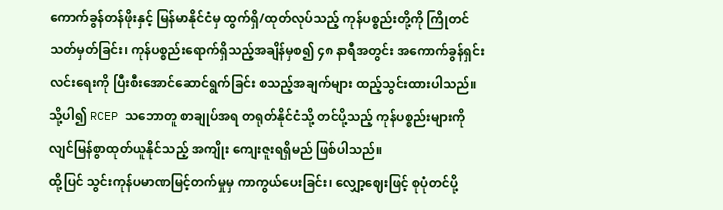ကောက်ခွန်တန်ဖိုးနှင့် မြန်မာနိုင်ငံမှ ထွက်ရှိ/ထုတ်လုပ်သည့် ကုန်ပစ္စည်းတို့ကို ကြိုတင် သတ်မှတ်ခြင်း၊ ကုန်ပစ္စည်းရောက်ရှိသည့်အချိန်မှစ၍ ၄၈ နာရီအတွင်း အကောက်ခွန်ရှင်းလင်းရေးကို ပြီးစီးအောင်ဆောင်ရွက်ခြင်း စသည့်အချက်များ ထည့်သွင်းထားပါသည်။ သို့ပါ၍ RCEP သဘောတူ စာချုပ်အရ တရုတ်နိုင်ငံသို့ တင်ပို့သည့် ကုန်ပစ္စည်းများကို လျင်မြန်စွာထုတ်ယူနိုင်သည့် အကျိုး ကျေးဇူးရရှိမည် ဖြစ်ပါသည်။
ထို့ပြင် သွင်းကုန်ပမာဏမြင့်တက်မှုမှ ကာကွယ်ပေးခြင်း၊ လျှော့ဈေးဖြင့် စုပုံတင်ပို့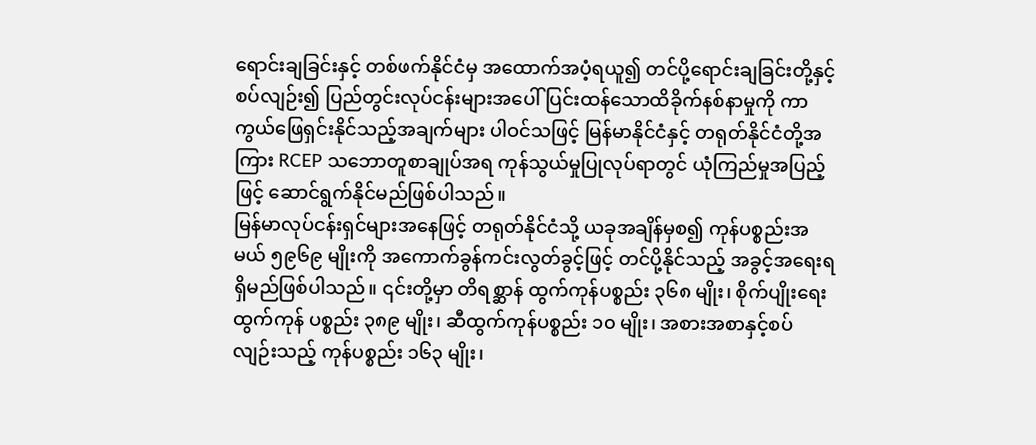ရောင်းချခြင်းနှင့် တစ်ဖက်နိုင်ငံမှ အထောက်အပံ့ရယူ၍ တင်ပို့ရောင်းချခြင်းတို့နှင့် စပ်လျဉ်း၍ ပြည်တွင်းလုပ်ငန်းများအပေါ် ပြင်းထန်သောထိခိုက်နစ်နာမှုကို ကာကွယ်ဖြေရှင်းနိုင်သည့်အချက်များ ပါဝင်သဖြင့် မြန်မာနိုင်ငံနှင့် တရုတ်နိုင်ငံတို့အကြား RCEP သဘောတူစာချုပ်အရ ကုန်သွယ်မှုပြုလုပ်ရာတွင် ယုံကြည်မှုအပြည့်ဖြင့် ဆောင်ရွက်နိုင်မည်ဖြစ်ပါသည်။
မြန်မာလုပ်ငန်းရှင်များအနေဖြင့် တရုတ်နိုင်ငံသို့ ယခုအချိန်မှစ၍ ကုန်ပစ္စည်းအမယ် ၅၉၆၉ မျိုးကို အကောက်ခွန်ကင်းလွတ်ခွင့်ဖြင့် တင်ပို့နိုင်သည့် အခွင့်အရေးရရှိမည်ဖြစ်ပါသည်။ ၎င်းတို့မှာ တိရစ္ဆာန် ထွက်ကုန်ပစ္စည်း ၃၆၈ မျိုး၊ စိုက်ပျိုးရေးထွက်ကုန် ပစ္စည်း ၃၈၉ မျိုး၊ ဆီထွက်ကုန်ပစ္စည်း ၁၀ မျိုး၊ အစားအစာနှင့်စပ်လျဉ်းသည့် ကုန်ပစ္စည်း ၁၆၃ မျိုး၊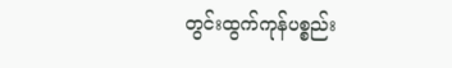တွင်းထွက်ကုန်ပစ္စည်း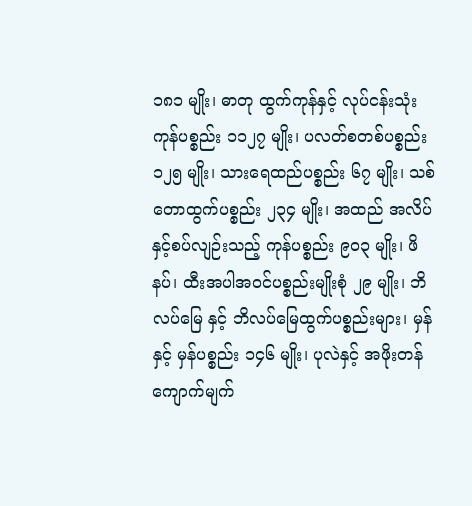၁၈၁ မျိုး၊ ဓာတု ထွက်ကုန်နှင့် လုပ်ငန်းသုံး ကုန်ပစ္စည်း ၁၁၂၇ မျိုး၊ ပလတ်စတစ်ပစ္စည်း ၁၂၅ မျိုး၊ သားရေထည်ပစ္စည်း ၆၇ မျိုး၊ သစ်တောထွက်ပစ္စည်း ၂၃၄ မျိုး၊ အထည် အလိပ်နှင့်စပ်လျဉ်းသည့် ကုန်ပစ္စည်း ၉၀၃ မျိုး၊ ဖိနပ်၊ ထီးအပါအဝင်ပစ္စည်းမျိုးစုံ ၂၉ မျိုး၊ ဘိလပ်မြေ နှင့် ဘိလပ်မြေထွက်ပစ္စည်းများ၊ မှန်နှင့် မှန်ပစ္စည်း ၁၄၆ မျိုး၊ ပုလဲနှင့် အဖိုးတန်ကျောက်မျက်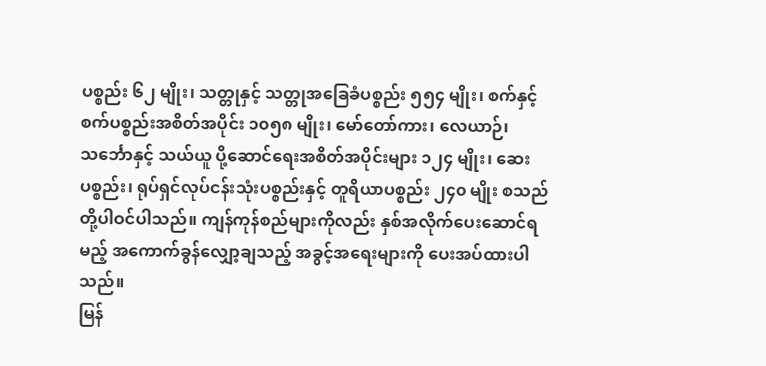ပစ္စည်း ၆၂ မျိုး၊ သတ္တုနှင့် သတ္တုအခြေခံပစ္စည်း ၅၅၄ မျိုး၊ စက်နှင့် စက်ပစ္စည်းအစိတ်အပိုင်း ၁၀၅၈ မျိုး၊ မော်တော်ကား၊ လေယာဉ်၊ သင်္ဘောနှင့် သယ်ယူ ပို့ဆောင်ရေးအစိတ်အပိုင်းများ ၁၂၄ မျိုး၊ ဆေးပစ္စည်း၊ ရုပ်ရှင်လုပ်ငန်းသုံးပစ္စည်းနှင့် တူရိယာပစ္စည်း ၂၄၀ မျိုး စသည်တို့ပါဝင်ပါသည်။ ကျန်ကုန်စည်များကိုလည်း နှစ်အလိုက်ပေးဆောင်ရမည့် အကောက်ခွန်လျှော့ချသည့် အခွင့်အရေးများကို ပေးအပ်ထားပါသည်။
မြန်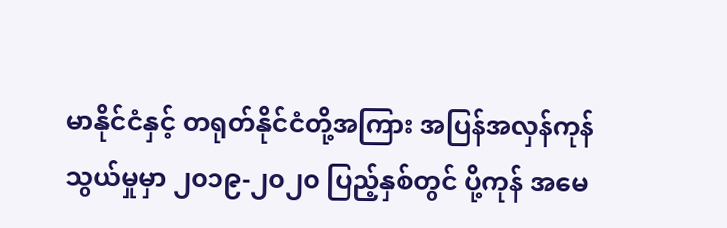မာနိုင်ငံနှင့် တရုတ်နိုင်ငံတို့အကြား အပြန်အလှန်ကုန်သွယ်မှုမှာ ၂၀၁၉-၂၀၂၀ ပြည့်နှစ်တွင် ပို့ကုန် အမေ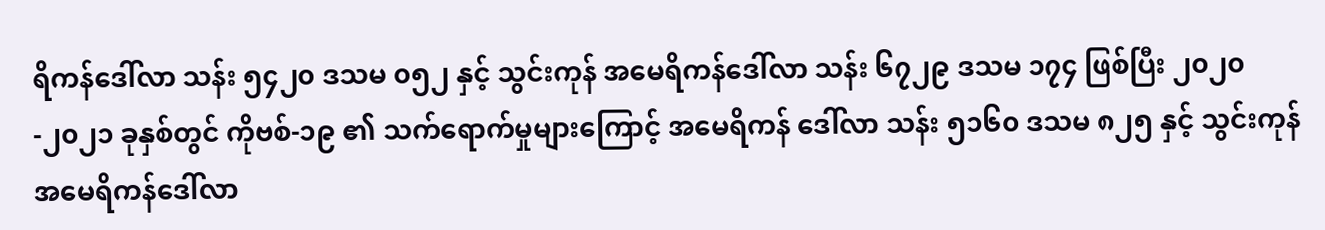ရိကန်ဒေါ်လာ သန်း ၅၄၂၀ ဒသမ ၀၅၂ နှင့် သွင်းကုန် အမေရိကန်ဒေါ်လာ သန်း ၆၇၂၉ ဒသမ ၁၇၄ ဖြစ်ပြီး ၂၀၂၀-၂၀၂၁ ခုနှစ်တွင် ကိုဗစ်-၁၉ ၏ သက်ရောက်မှုများကြောင့် အမေရိကန် ဒေါ်လာ သန်း ၅၁၆၀ ဒသမ ၈၂၅ နှင့် သွင်းကုန် အမေရိကန်ဒေါ်လာ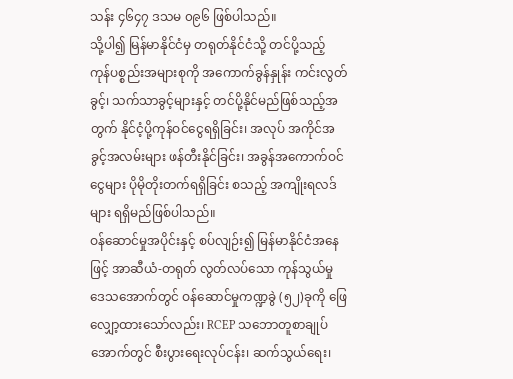သန်း ၄၆၄၇ ဒသမ ၀၉၆ ဖြစ်ပါသည်။
သို့ပါ၍ မြန်မာနိုင်ငံမှ တရုတ်နိုင်ငံသို့ တင်ပို့သည့် ကုန်ပစ္စည်းအများစုကို အကောက်ခွန်နှုန်း ကင်းလွတ်ခွင့်၊ သက်သာခွင့်များနှင့် တင်ပို့နိုင်မည်ဖြစ်သည့်အတွက် နိုင်ငံ့ပို့ကုန်ဝင်ငွေရရှိခြင်း၊ အလုပ် အကိုင်အခွင့်အလမ်းများ ဖန်တီးနိုင်ခြင်း၊ အခွန်အကောက်ဝင်ငွေများ ပိုမိုတိုးတက်ရရှိခြင်း စသည့် အကျိုးရလဒ်များ ရရှိမည်ဖြစ်ပါသည်။
ဝန်ဆောင်မှုအပိုင်းနှင့် စပ်လျဉ်း၍ မြန်မာနိုင်ငံအနေဖြင့် အာဆီယံ-တရုတ် လွတ်လပ်သော ကုန်သွယ်မှုဒေသအောက်တွင် ဝန်ဆောင်မှုကဏ္ဍခွဲ (၅၂)ခုကို ဖြေလျှော့ထားသော်လည်း၊ RCEP သဘောတူစာချုပ်အောက်တွင် စီးပွားရေးလုပ်ငန်း၊ ဆက်သွယ်ရေး၊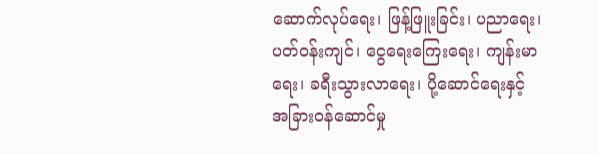ဆောက်လုပ်ရေး၊ ဖြန့်ဖြူးခြင်း၊ ပညာရေး၊ ပတ်ဝန်းကျင်၊ ငွေရေးကြေးရေး၊ ကျန်းမာရေး၊ ခရီးသွားလာရေး၊ ပို့ဆောင်ရေးနှင့် အခြားဝန်ဆောင်မှု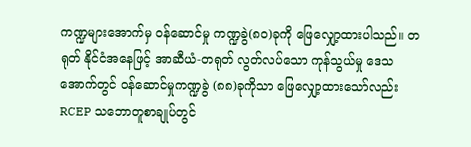ကဏ္ဍများအောက်မှ ဝန်ဆောင်မှု ကဏ္ဍခွဲ(၈၀)ခုကို ဖြေလျှော့ထားပါသည်။ တရုတ် နိုင်ငံအနေဖြင့် အာဆီယံ-တရုတ် လွတ်လပ်သော ကုန်သွယ်မှု ဒေသအောက်တွင် ဝန်ဆောင်မှုကဏ္ဍခွဲ (၈၈)ခုကိုသာ ဖြေလျှော့ထားသော်လည်း RCEP သဘောတူစာချုပ်တွင်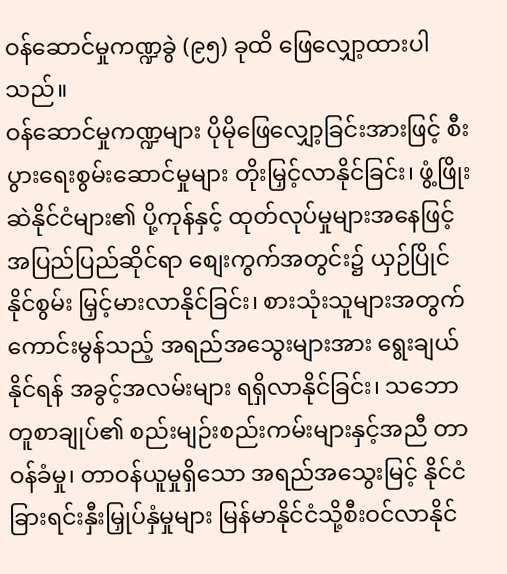ဝန်ဆောင်မှုကဏ္ဍခွဲ (၉၅) ခုထိ ဖြေလျှော့ထားပါသည်။
ဝန်ဆောင်မှုကဏ္ဍများ ပိုမိုဖြေလျှော့ခြင်းအားဖြင့် စီးပွားရေးစွမ်းဆောင်မှုများ တိုးမြှင့်လာနိုင်ခြင်း၊ ဖွံ့ဖြိုးဆဲနိုင်ငံများ၏ ပို့ကုန်နှင့် ထုတ်လုပ်မှုများအနေဖြင့် အပြည်ပြည်ဆိုင်ရာ စျေးကွက်အတွင်း၌ ယှဉ်ပြိုင်နိုင်စွမ်း မြှင့်မားလာနိုင်ခြင်း၊ စားသုံးသူများအတွက် ကောင်းမွန်သည့် အရည်အသွေးများအား ရွေးချယ်နိုင်ရန် အခွင့်အလမ်းများ ရရှိလာနိုင်ခြင်း၊ သဘောတူစာချုပ်၏ စည်းမျဉ်းစည်းကမ်းများနှင့်အညီ တာဝန်ခံမှု၊ တာဝန်ယူမှုရှိသော အရည်အသွေးမြင့် နိုင်ငံခြားရင်းနှီးမြှုပ်နှံမှုများ မြန်မာနိုင်ငံသို့စီးဝင်လာနိုင်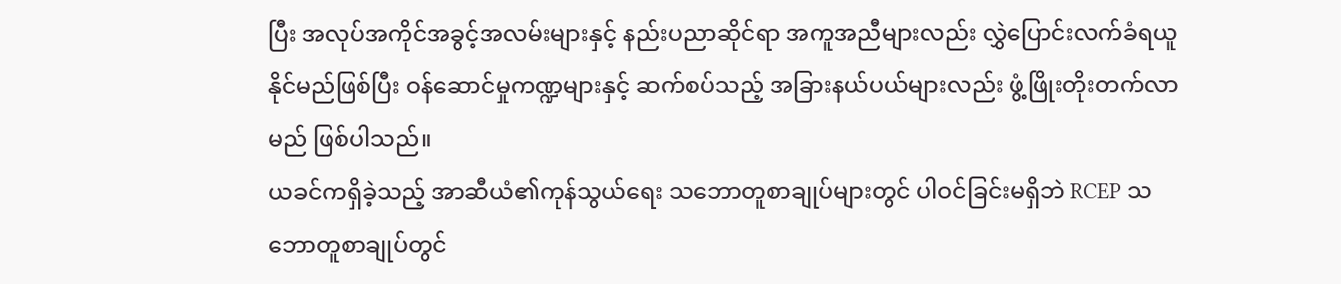ပြီး အလုပ်အကိုင်အခွင့်အလမ်းများနှင့် နည်းပညာဆိုင်ရာ အကူအညီများလည်း လွှဲပြောင်းလက်ခံရယူနိုင်မည်ဖြစ်ပြီး ဝန်ဆောင်မှုကဏ္ဍများနှင့် ဆက်စပ်သည့် အခြားနယ်ပယ်များလည်း ဖွံ့ဖြိုးတိုးတက်လာမည် ဖြစ်ပါသည်။
ယခင်ကရှိခဲ့သည့် အာဆီယံ၏ကုန်သွယ်ရေး သဘောတူစာချုပ်များတွင် ပါဝင်ခြင်းမရှိဘဲ RCEP သဘောတူစာချုပ်တွင်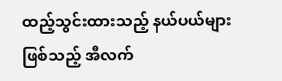ထည့်သွင်းထားသည့် နယ်ပယ်များဖြစ်သည့် အီလက်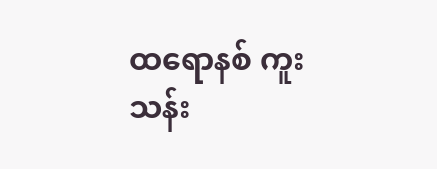ထရောနစ် ကူးသန်း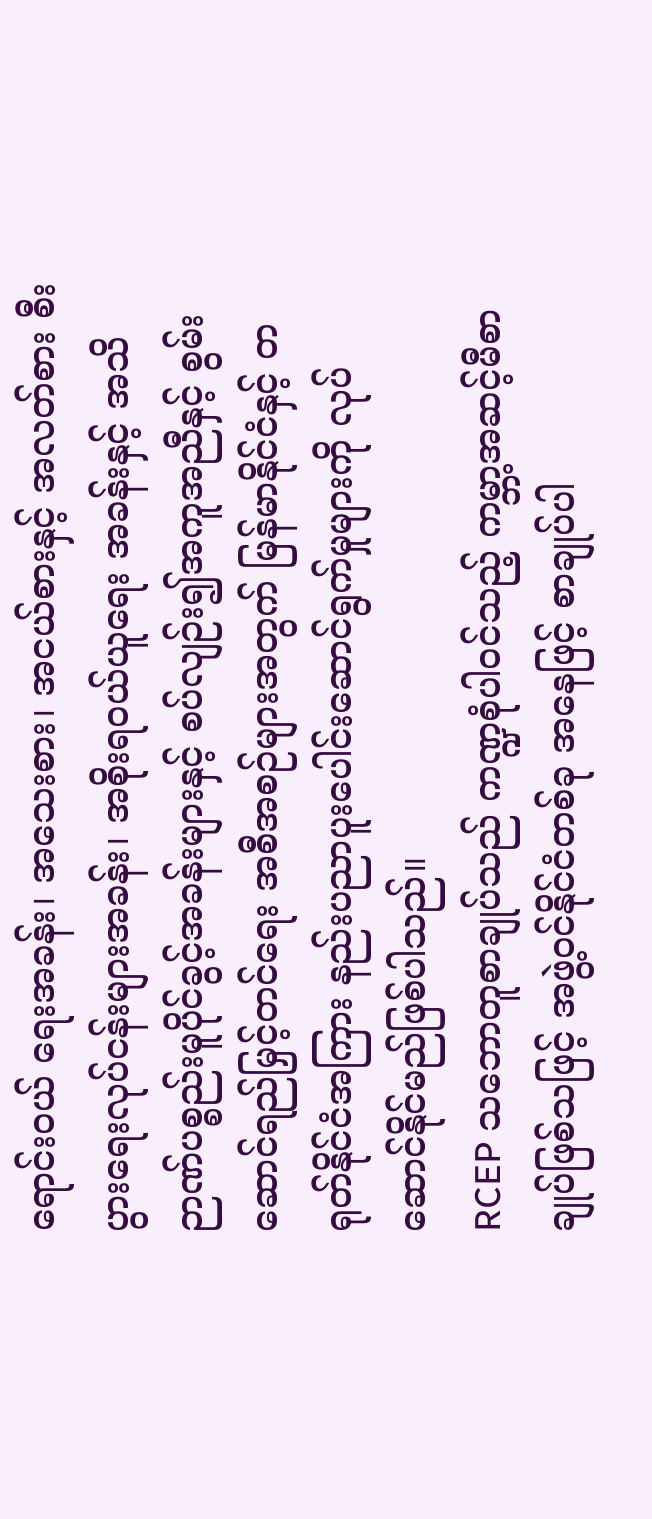ရောင်းဝယ် ရေးအခန်း၊ အသေးစား၊ အငယ်စားနှင့် အလတ်စား စီးပွားရေးလုပ်ငန်းများအခန်း၊ အစိုးရဝယ်ယူရေး အခန်းနှင့် အသိဉာဏ်ပစ္စည်းမူပိုင်ခွင့်အခန်းများနှင့် စပ်လျဉ်း၍အကူအညီနှင့် စွမ်းဆောင်ရည်မြှင့်တင်ရေး အစီအစဉ်များအတွက် မြန်မာနိုင်ငံနှင့် တရုတ်နိုင်ငံအကြား နည်းပညာပူးပေါင်းဆောင်ရွက်မှုများကို လုပ်ဆောင်နိုင်မည်ဖြစ်ပါသည်။
RCEP သဘောတူစာချုပ်သည် ကဏ္ဍစုံပါဝင်သည့် ကမ္ဘာ့အဆင့်မီစာချုပ်ဖြစ်သဖြင့် အဖွဲ့ဝင်နိုင်ငံတစ်ခု အနေဖြင့် စာချုပ်ပါ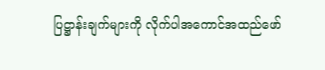ပြဋ္ဌာန်းချက်များကို လိုက်ပါအကောင်အထည်ဖော်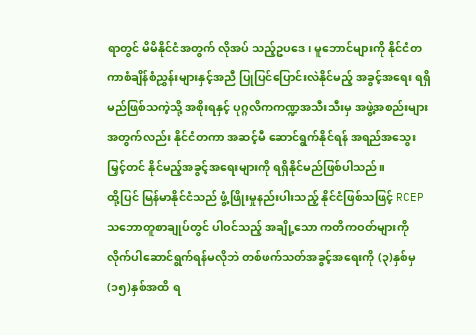ရာတွင် မိမိနိုင်ငံအတွက် လိုအပ် သည့်ဥပဒေ၊ မူဘောင်များကို နိုင်ငံတကာစံချိန်စံညွှန်းများနှင့်အညီ ပြုပြင်ပြောင်းလဲနိုင်မည့် အခွင့်အရေး ရရှိမည်ဖြစ်သကဲ့သို့ အစိုးရနှင့် ပုဂ္ဂလိကကဏ္ဍအသီးသီးမှ အဖွဲ့အစည်းများအတွက်လည်း နိုင်ငံတကာ အဆင့်မီ ဆောင်ရွက်နိုင်ရန် အရည်အသွေးမြှင့်တင် နိုင်မည့်အခွင့်အရေးများကို ရရှိနိုင်မည်ဖြစ်ပါသည်။
ထို့ပြင် မြန်မာနိုင်ငံသည် ဖွံ့ဖြိုးမှုနည်းပါးသည့် နိုင်ငံဖြစ်သဖြင့် RCEP သဘောတူစာချုပ်တွင် ပါဝင်သည့် အချို့သော ကတိကဝတ်များကို လိုက်ပါဆောင်ရွက်ရန်မလိုဘဲ တစ်ဖက်သတ်အခွင့်အရေးကို (၃)နှစ်မှ (၁၅)နှစ်အထိ ရ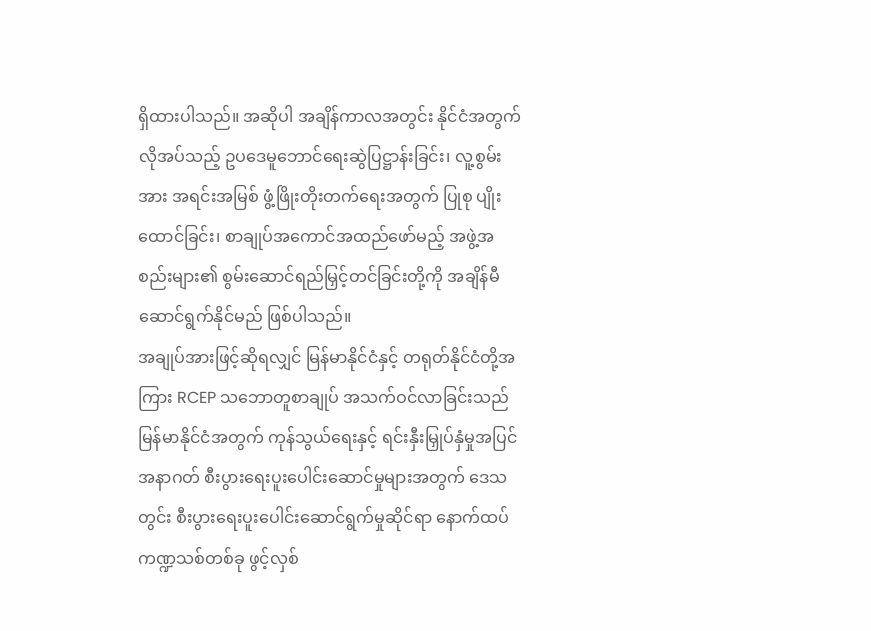ရှိထားပါသည်။ အဆိုပါ အချိန်ကာလအတွင်း နိုင်ငံအတွက် လိုအပ်သည့် ဥပဒေမူဘောင်ရေးဆွဲပြဋ္ဌာန်းခြင်း၊ လူ့စွမ်းအား အရင်းအမြစ် ဖွံ့ဖြိုးတိုးတက်ရေးအတွက် ပြုစု ပျိုးထောင်ခြင်း၊ စာချုပ်အကောင်အထည်ဖော်မည့် အဖွဲ့အစည်းများ၏ စွမ်းဆောင်ရည်မြှင့်တင်ခြင်းတို့ကို အချိန်မီဆောင်ရွက်နိုင်မည် ဖြစ်ပါသည်။
အချုပ်အားဖြင့်ဆိုရလျှင် မြန်မာနိုင်ငံနှင့် တရုတ်နိုင်ငံတို့အကြား RCEP သဘောတူစာချုပ် အသက်ဝင်လာခြင်းသည် မြန်မာနိုင်ငံအတွက် ကုန်သွယ်ရေးနှင့် ရင်းနှီးမြှုပ်နှံမှုအပြင် အနာဂတ် စီးပွားရေးပူးပေါင်းဆောင်မှုများအတွက် ဒေသတွင်း စီးပွားရေးပူးပေါင်းဆောင်ရွက်မှုဆိုင်ရာ နောက်ထပ် ကဏ္ဍသစ်တစ်ခု ဖွင့်လှစ်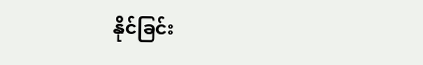နိုင်ခြင်း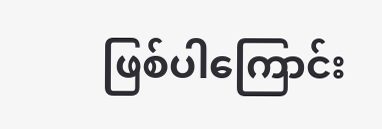ဖြစ်ပါကြောင်း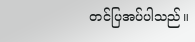တင်ပြအပ်ပါသည်။